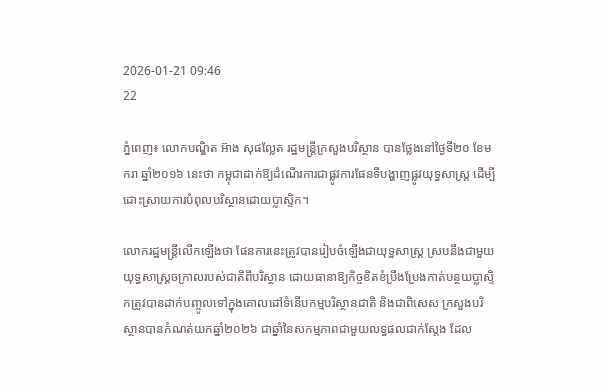2026-01-21 09:46
22

ភ្នំពេញ៖ លោកបណ្ឌិត អ៊ាង សុផល្លែត រដ្ឋមន្រ្តីក្រសួងបរិស្ថាន បានថ្លែងនៅថ្ងៃទី២០ ខែមករា ឆ្នាំ២០១៦ នេះថា កម្ពុជាដាក់ឱ្យដំណើរការជាផ្លូវការផែនទីបង្ហាញផ្លូវយុទ្ធសាស្ត្រ ដើម្បីដោះស្រាយការបំពុលបរិស្ថានដោយប្លាស្ទិក។

លោករដ្ឋមន្ត្រីលើកឡើងថា ផែនការនេះត្រូវបានរៀបចំឡើងជាយុទ្ធសាស្ត្រ ស្របនឹងជាមួយយុទ្ធសាស្ត្រចក្រាលរបស់ជាតិពីបរិស្ថាន ដោយធានាឱ្យកិច្ចខិតខំប្រឹងប្រែងកាត់បន្ថយប្លាស្ទិកត្រូវបានដាក់បញ្ចូលទៅក្នុងគោលដៅទំនើបកម្មបរិស្ថានជាតិ និងជាពិសេស ក្រសួងបរិស្ថានបានកំណត់យកឆ្នាំ២០២៦ ជាឆ្នាំនៃសកម្មភាពជាមួយលទ្ធផលជាក់ស្តែង ដែល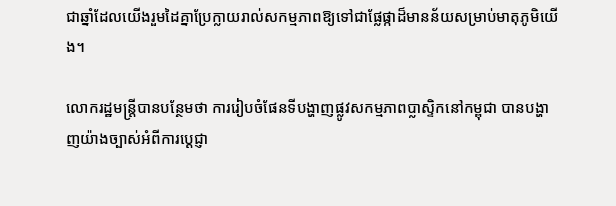ជាឆ្នាំដែលយើងរួមដៃគ្នាប្រែក្លាយរាល់សកម្មភាពឱ្យទៅជាផ្លែផ្កាដ៏មានន័យសម្រាប់មាតុភូមិយើង។

លោករដ្ឋមន្រ្តីបានបន្ថែមថា ការរៀបចំផែនទីបង្ហាញផ្លូវសកម្មភាពប្លាស្ទិកនៅកម្ពុជា បានបង្ហាញយ៉ាងច្បាស់អំពីការប្ដេជ្ញា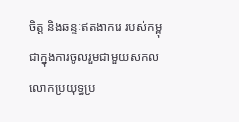ចិត្ត និងឆន្ទៈឥតងាករេ របស់កម្ពុជាក្នុងការចូលរួមជាមួយសកលលោកប្រយុទ្ធប្រ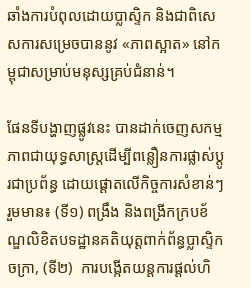ឆាំងការបំពុលដោយប្លាស្ទិក និងជាពិសេសការសម្រេចបាននូវ «ភាពស្អាត» នៅកម្ពុជាសម្រាប់មនុស្សគ្រប់ជំនាន់។

ផែនទីបង្ហាញផ្លូវនេះ បានដាក់ចេញសកម្មភាពជាយុទ្ធសាស្ត្រដើម្បីពន្លឿនការផ្លាស់ប្ដូរជាប្រព័ន្ធ ដោយផ្ដោតលើកិច្ចការសំខាន់ៗ រួមមាន៖ (ទី១) ពង្រឹង និងពង្រីកក្របខ័ណ្ឌលិខិតបទដ្ឋានគតិយុត្តពាក់ព័ន្ធប្លាស្ទិកចក្រា, (ទី២)  ការបង្កើតយន្តការផ្តល់ហិ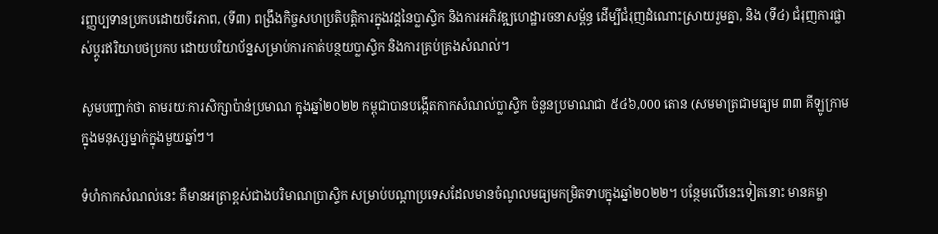រញ្ញប្បទានប្រកបដោយចីរភាព, (ទី៣) ពង្រឹងកិច្ចសហប្រតិបត្តិការក្នុងវដ្ដនៃប្លាស្ទិក និងការអភិវឌ្ឍហេដ្ឋារចនាសម្ព័ន្ធ ដើម្បីជំរុញដំណោះស្រាយរួមគ្នា, និង (ទី៤) ជំរុញការផ្លាស់ប្តូរឥរិយាបថប្រកប ដោយបរិយាប័ន្នសម្រាប់ការកាត់បន្ថយប្លាស្ទិក និងការគ្រប់គ្រងសំណល់។

សូមបញ្ជាក់ថា តាមរយៈការសិក្សាប៉ាន់ប្រមាណ ក្នុងឆ្នាំ២០២២ កម្ពុជាបានបង្កើតកាកសំណល់ប្លាស្ទិក ចំនួនប្រមាណជា ៥៤៦,000 តោន (សមមាត្រជាមធ្យម ៣៣ គីឡូក្រាម ក្នុងមនុស្សម្នាក់ក្នុងមួយឆ្នាំៗ។

ទំហំកាកសំណល់នេះ គឺមានអត្រាខ្ពស់ជាងបរិមាណប្រាស្ទិក សម្រាប់បណ្តាប្រទេសដែលមានចំណូលមធ្យមកម្រិតទាបក្នុងឆ្នាំ២០២២។ បន្ថែមលើនេះទៀតនោះ មានគម្លា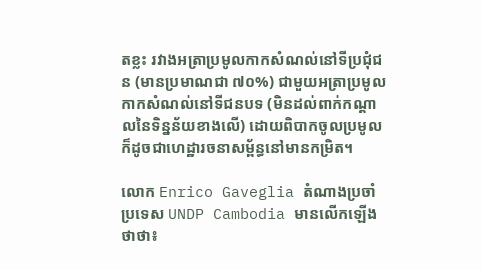តខ្លះ រវាងអត្រាប្រមូលកាកសំណល់នៅទីប្រជុំជន (មានប្រមាណជា ៧០%) ជាមួយអត្រាប្រមូលកាកសំណល់នៅទីជនបទ (មិនដល់ពាក់កណ្តាលនៃទិន្នន័យខាងលើ) ដោយពិបាកចូលប្រមូល ក៏ដូចជាហេដ្ឋារចនាសម្ព័ន្ធនៅមានកម្រិត។

លោក Enrico Gaveglia តំណាងប្រចាំប្រទេស UNDP Cambodia មានលើកឡើងថាថា៖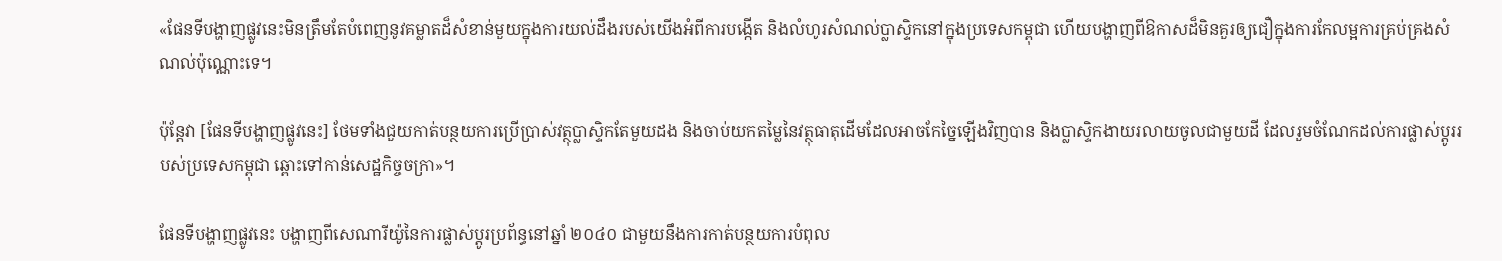«ផែនទីបង្ហាញផ្លូវនេះមិនត្រឹមតែបំពេញនូវគម្លាតដ៏សំខាន់មួយក្នុងការយល់ដឹងរបស់យើងអំពីការបង្កើត និងលំហូរសំណល់ប្លាស្ទិកនៅក្នុងប្រទេសកម្ពុជា ហើយបង្ហាញពីឱកាសដ៏មិនគួរឲ្យជឿក្នុងការកែលម្អការគ្រប់គ្រងសំណល់ប៉ុណ្ណោះទេ។

ប៉ុន្តែវា [ផែនទីបង្ហាញផ្លូវនេះ] ថែមទាំងជួយកាត់បន្ថយការប្រើប្រាស់វត្ថុប្លាស្ទិកតែមួយដង និងចាប់យកតម្លៃនៃវត្ថុធាតុដើមដែលអាចកែច្នៃឡើងវិញបាន និងប្លាស្ទិកងាយរលាយចូលជាមួយដី ដែលរួមចំណែកដល់ការផ្លាស់ប្តូររបស់ប្រទេសកម្ពុជា ឆ្ពោះទៅកាន់សេដ្ឋកិច្ចចក្រា»។

ផែនទីបង្ហាញផ្លូវនេះ បង្ហាញពីសេណារីយ៉ូនៃការផ្លាស់ប្តូរប្រព័ន្ធនៅឆ្នាំ ២០៤០ ជាមួយនឹងការកាត់បន្ថយការបំពុល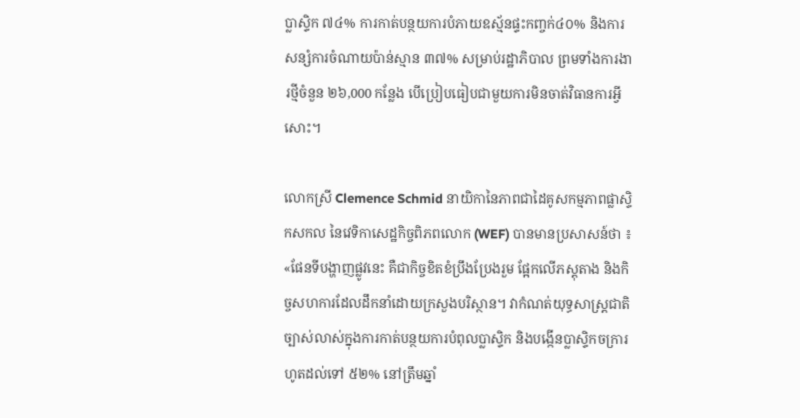ប្លាស្ទិក ៧៤% ការកាត់បន្ថយការបំភាយឧស្ម័នផ្ទះកញ្ចក់៤០% និងការសន្សំការចំណាយប៉ាន់ស្មាន ៣៧% សម្រាប់រដ្ឋាភិបាល ព្រមទាំងការងារថ្មីចំនួន ២៦,000 កន្លែង បើប្រៀបធៀបជាមួយការមិនចាត់វិធានការអ្វីសោះ។

លោកស្រី Clemence Schmid នាយិកានៃភាពជាដៃគូសកម្មភាពផ្លាស្ទិកសកល នៃវេទិកាសេដ្ឋកិច្ចពិភពលោក (WEF) បានមានប្រសាសន៍ថា ៖ «ផែនទីបង្ហាញផ្លូវនេះ គឺជាកិច្ចខិតខំប្រឹងប្រែងរួម ផ្អែកលើភស្តុតាង និងកិច្ចសហការដែលដឹកនាំដោយក្រសួងបរិស្ថាន។ វាកំណត់យុទ្ធសាស្ត្រជាតិច្បាស់លាស់ក្នុងការកាត់បន្ថយការបំពុលប្លាស្ទិក និងបង្កើនប្លាស្ទិកចក្រារហូតដល់ទៅ ៥២% នៅត្រឹមឆ្នាំ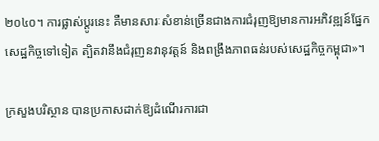២០៤០។ ការផ្លាស់ប្តូរនេះ គឺមានសារៈសំខាន់ច្រើនជាងការជំរុញឱ្យមានការអភិវឌ្ឍន៍ផ្នែកសេដ្ឋកិច្ចទៅទៀត ត្បិតវានឹងជំរុញនវានុវត្តន៍ និងពង្រឹងភាពធន់របស់សេដ្ឋកិច្ចកម្ពុជា»។

ក្រសួងបរិស្ថាន បានប្រកាសដាក់ឱ្យដំណើរការជា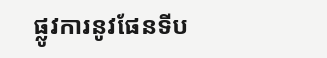ផ្លូវការនូវផែនទីប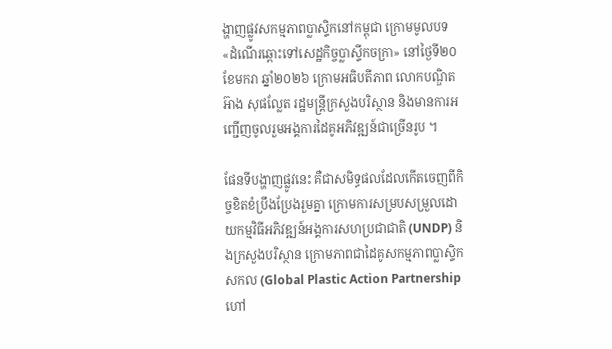ង្ហាញផ្លូវសកម្មភាពប្លាស្ទិកនៅកម្ពុជា ក្រោមមូលបទ «ដំណើរឆ្ពោះទៅសេដ្ឋកិច្ចប្លាស្ទីកចក្រា» នៅថ្ងៃទី២០ ខែមករា ឆ្នាំ២០២៦ ក្រោមអធិបតីភាព លោកបណ្ឌិត អ៊ាង សុផល្លែត រដ្ឋមន្រ្តីក្រសួងបរិស្ថាន និងមានការអញ្ជើញចូលរួមអង្គការដៃគូអភិវឌ្ឍន៍ជាច្រើនរូប ។

ផែនទីបង្ហាញផ្លូវនេះ គឺជាសមិទ្ធផលដែលកើតចេញពីកិច្ចខិតខំប្រឹងប្រែងរួមគ្នា ក្រោមការសម្របសម្រួលដោយកម្មវិធីអភិវឌ្ឍន៍អង្គការសហប្រជាជាតិ (UNDP) និងក្រសួងបរិស្ថាន ក្រោមភាពជាដៃគូសកម្មភាពប្លាស្ទិកសកល (Global Plastic Action Partnership ហៅ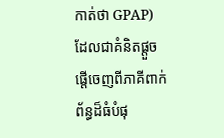កាត់ថា GPAP) ដែលជាគំនិតផ្តួចផ្តើចេញពីភាគីពាក់ព័ន្ធដ៏ធំបំផុ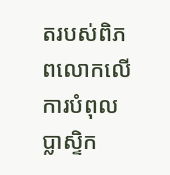តរបស់ពិភពលោកលើការបំពុលប្លាស្ទិក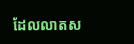ដែលលាតស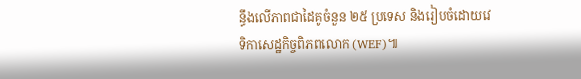ន្ធឹងលើភាពជាដៃគូចំនួន ២៥ ប្រទេស និងរៀបចំដោយវេទិកាសេដ្ឋកិច្ចពិភពលោក (WEF)៕